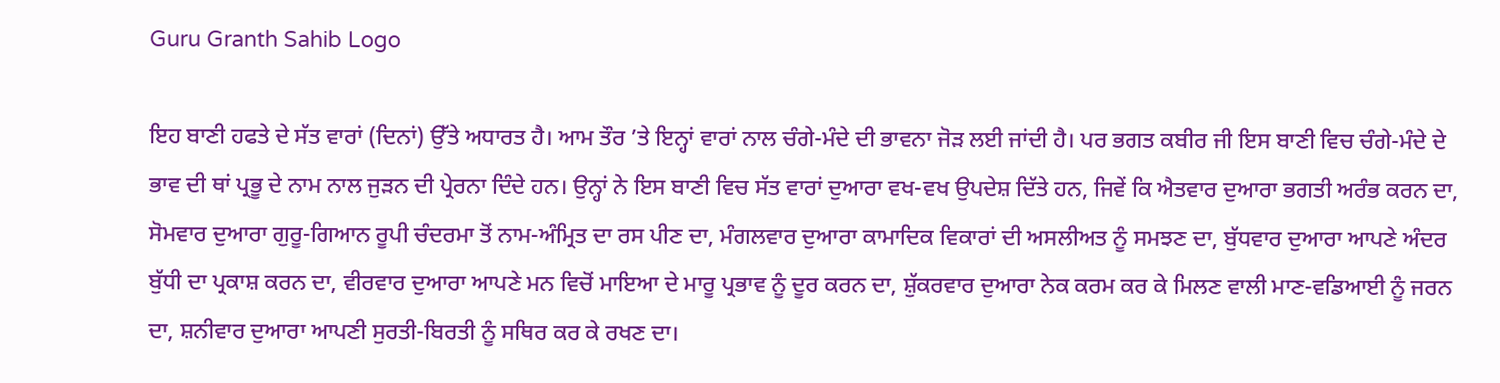Guru Granth Sahib Logo

ਇਹ ਬਾਣੀ ਹਫਤੇ ਦੇ ਸੱਤ ਵਾਰਾਂ (ਦਿਨਾਂ) ਉੱਤੇ ਅਧਾਰਤ ਹੈ। ਆਮ ਤੌਰ ’ਤੇ ਇਨ੍ਹਾਂ ਵਾਰਾਂ ਨਾਲ ਚੰਗੇ-ਮੰਦੇ ਦੀ ਭਾਵਨਾ ਜੋੜ ਲਈ ਜਾਂਦੀ ਹੈ। ਪਰ ਭਗਤ ਕਬੀਰ ਜੀ ਇਸ ਬਾਣੀ ਵਿਚ ਚੰਗੇ-ਮੰਦੇ ਦੇ ਭਾਵ ਦੀ ਥਾਂ ਪ੍ਰਭੂ ਦੇ ਨਾਮ ਨਾਲ ਜੁੜਨ ਦੀ ਪ੍ਰੇਰਨਾ ਦਿੰਦੇ ਹਨ। ਉਨ੍ਹਾਂ ਨੇ ਇਸ ਬਾਣੀ ਵਿਚ ਸੱਤ ਵਾਰਾਂ ਦੁਆਰਾ ਵਖ-ਵਖ ਉਪਦੇਸ਼ ਦਿੱਤੇ ਹਨ, ਜਿਵੇਂ ਕਿ ਐਤਵਾਰ ਦੁਆਰਾ ਭਗਤੀ ਅਰੰਭ ਕਰਨ ਦਾ, ਸੋਮਵਾਰ ਦੁਆਰਾ ਗੁਰੂ-ਗਿਆਨ ਰੂਪੀ ਚੰਦਰਮਾ ਤੋਂ ਨਾਮ-ਅੰਮ੍ਰਿਤ ਦਾ ਰਸ ਪੀਣ ਦਾ, ਮੰਗਲਵਾਰ ਦੁਆਰਾ ਕਾਮਾਦਿਕ ਵਿਕਾਰਾਂ ਦੀ ਅਸਲੀਅਤ ਨੂੰ ਸਮਝਣ ਦਾ, ਬੁੱਧਵਾਰ ਦੁਆਰਾ ਆਪਣੇ ਅੰਦਰ ਬੁੱਧੀ ਦਾ ਪ੍ਰਕਾਸ਼ ਕਰਨ ਦਾ, ਵੀਰਵਾਰ ਦੁਆਰਾ ਆਪਣੇ ਮਨ ਵਿਚੋਂ ਮਾਇਆ ਦੇ ਮਾਰੂ ਪ੍ਰਭਾਵ ਨੂੰ ਦੂਰ ਕਰਨ ਦਾ, ਸ਼ੁੱਕਰਵਾਰ ਦੁਆਰਾ ਨੇਕ ਕਰਮ ਕਰ ਕੇ ਮਿਲਣ ਵਾਲੀ ਮਾਣ-ਵਡਿਆਈ ਨੂੰ ਜਰਨ ਦਾ, ਸ਼ਨੀਵਾਰ ਦੁਆਰਾ ਆਪਣੀ ਸੁਰਤੀ-ਬਿਰਤੀ ਨੂੰ ਸਥਿਰ ਕਰ ਕੇ ਰਖਣ ਦਾ।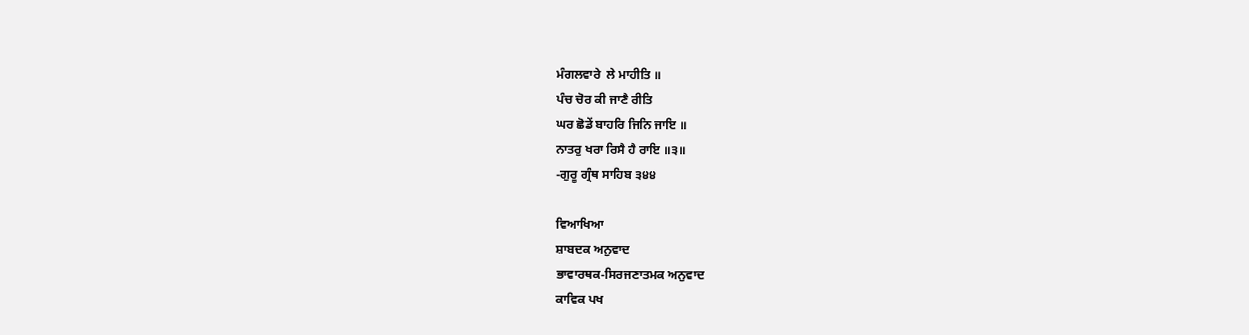ਮੰਗਲਵਾਰੇ  ਲੇ ਮਾਹੀਤਿ ॥
ਪੰਚ ਚੋਰ ਕੀ ਜਾਣੈ ਰੀਤਿ
ਘਰ ਛੋਡੇਂ ਬਾਹਰਿ ਜਿਨਿ ਜਾਇ ॥
ਨਾਤਰੁ ਖਰਾ ਰਿਸੈ ਹੈ ਰਾਇ ॥੩॥
-ਗੁਰੂ ਗ੍ਰੰਥ ਸਾਹਿਬ ੩੪੪

ਵਿਆਖਿਆ
ਸ਼ਾਬਦਕ ਅਨੁਵਾਦ
ਭਾਵਾਰਥਕ-ਸਿਰਜਣਾਤਮਕ ਅਨੁਵਾਦ
ਕਾਵਿਕ ਪਖ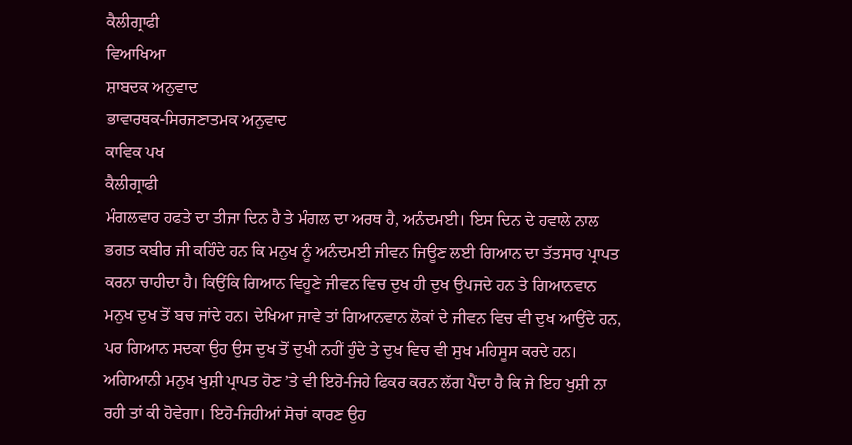ਕੈਲੀਗ੍ਰਾਫੀ
ਵਿਆਖਿਆ
ਸ਼ਾਬਦਕ ਅਨੁਵਾਦ
ਭਾਵਾਰਥਕ-ਸਿਰਜਣਾਤਮਕ ਅਨੁਵਾਦ
ਕਾਵਿਕ ਪਖ
ਕੈਲੀਗ੍ਰਾਫੀ
ਮੰਗਲਵਾਰ ਹਫਤੇ ਦਾ ਤੀਜਾ ਦਿਨ ਹੈ ਤੇ ਮੰਗਲ ਦਾ ਅਰਥ ਹੈ, ਅਨੰਦਮਈ। ਇਸ ਦਿਨ ਦੇ ਹਵਾਲੇ ਨਾਲ ਭਗਤ ਕਬੀਰ ਜੀ ਕਹਿੰਦੇ ਹਨ ਕਿ ਮਨੁਖ ਨੂੰ ਅਨੰਦਮਈ ਜੀਵਨ ਜਿਊਣ ਲਈ ਗਿਆਨ ਦਾ ਤੱਤਸਾਰ ਪ੍ਰਾਪਤ ਕਰਨਾ ਚਾਹੀਦਾ ਹੈ। ਕਿਉਂਕਿ ਗਿਆਨ ਵਿਹੂਣੇ ਜੀਵਨ ਵਿਚ ਦੁਖ ਹੀ ਦੁਖ ਉਪਜਦੇ ਹਨ ਤੇ ਗਿਆਨਵਾਨ ਮਨੁਖ ਦੁਖ ਤੋਂ ਬਚ ਜਾਂਦੇ ਹਨ। ਦੇਖਿਆ ਜਾਵੇ ਤਾਂ ਗਿਆਨਵਾਨ ਲੋਕਾਂ ਦੇ ਜੀਵਨ ਵਿਚ ਵੀ ਦੁਖ ਆਉਂਦੇ ਹਨ, ਪਰ ਗਿਆਨ ਸਦਕਾ ਉਹ ਉਸ ਦੁਖ ਤੋਂ ਦੁਖੀ ਨਹੀਂ ਹੁੰਦੇ ਤੇ ਦੁਖ ਵਿਚ ਵੀ ਸੁਖ ਮਹਿਸੂਸ ਕਰਦੇ ਹਨ। ਅਗਿਆਨੀ ਮਨੁਖ ਖੁਸ਼ੀ ਪ੍ਰਾਪਤ ਹੋਣ ’ਤੇ ਵੀ ਇਹੋ-ਜਿਹੇ ਫਿਕਰ ਕਰਨ ਲੱਗ ਪੈਂਦਾ ਹੈ ਕਿ ਜੇ ਇਹ ਖੁਸ਼ੀ ਨਾ ਰਹੀ ਤਾਂ ਕੀ ਹੋਵੇਗਾ। ਇਹੋ-ਜਿਹੀਆਂ ਸੋਚਾਂ ਕਾਰਣ ਉਹ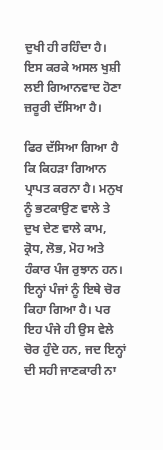ਦੁਖੀ ਹੀ ਰਹਿੰਦਾ ਹੈ। ਇਸ ਕਰਕੇ ਅਸਲ ਖੁਸ਼ੀ ਲਈ ਗਿਆਨਵਾਦ ਹੋਣਾ ਜ਼ਰੂਰੀ ਦੱਸਿਆ ਹੈ।

ਫਿਰ ਦੱਸਿਆ ਗਿਆ ਹੈ ਕਿ ਕਿਹੜਾ ਗਿਆਨ ਪ੍ਰਾਪਤ ਕਰਨਾ ਹੈ। ਮਨੁਖ ਨੂੰ ਭਟਕਾਉਣ ਵਾਲੇ ਤੇ ਦੁਖ ਦੇਣ ਵਾਲੇ ਕਾਮ, ਕ੍ਰੋਧ, ਲੋਭ, ਮੋਹ ਅਤੇ ਹੰਕਾਰ ਪੰਜ ਰੁਝਾਨ ਹਨ। ਇਨ੍ਹਾਂ ਪੰਜਾਂ ਨੂੰ ਇਥੇ ਚੋਰ ਕਿਹਾ ਗਿਆ ਹੈ। ਪਰ ਇਹ ਪੰਜੇ ਹੀ ਉਸ ਵੇਲੇ ਚੋਰ ਹੁੰਦੇ ਹਨ, ਜਦ ਇਨ੍ਹਾਂ ਦੀ ਸਹੀ ਜਾਣਕਾਰੀ ਨਾ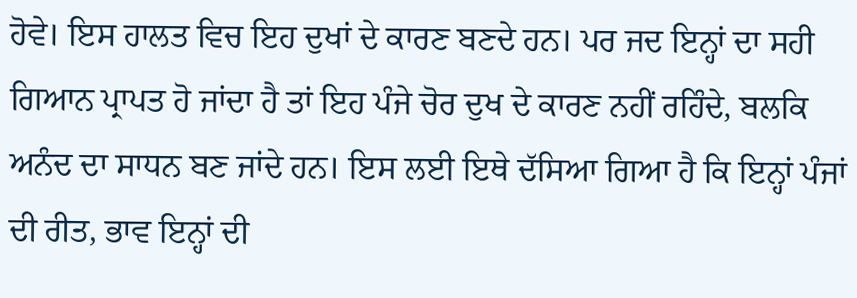ਹੋਵੇ। ਇਸ ਹਾਲਤ ਵਿਚ ਇਹ ਦੁਖਾਂ ਦੇ ਕਾਰਣ ਬਣਦੇ ਹਨ। ਪਰ ਜਦ ਇਨ੍ਹਾਂ ਦਾ ਸਹੀ ਗਿਆਨ ਪ੍ਰਾਪਤ ਹੋ ਜਾਂਦਾ ਹੈ ਤਾਂ ਇਹ ਪੰਜੇ ਚੋਰ ਦੁਖ ਦੇ ਕਾਰਣ ਨਹੀਂ ਰਹਿੰਦੇ, ਬਲਕਿ ਅਨੰਦ ਦਾ ਸਾਧਨ ਬਣ ਜਾਂਦੇ ਹਨ। ਇਸ ਲਈ ਇਥੇ ਦੱਸਿਆ ਗਿਆ ਹੈ ਕਿ ਇਨ੍ਹਾਂ ਪੰਜਾਂ ਦੀ ਰੀਤ, ਭਾਵ ਇਨ੍ਹਾਂ ਦੀ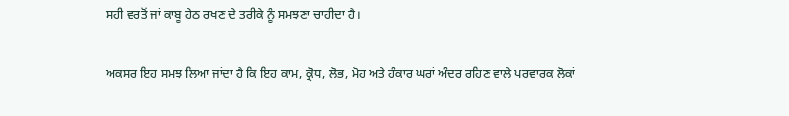ਸਹੀ ਵਰਤੋਂ ਜਾਂ ਕਾਬੂ ਹੇਠ ਰਖਣ ਦੇ ਤਰੀਕੇ ਨੂੰ ਸਮਝਣਾ ਚਾਹੀਦਾ ਹੈ।

ਅਕਸਰ ਇਹ ਸਮਝ ਲਿਆ ਜਾਂਦਾ ਹੈ ਕਿ ਇਹ ਕਾਮ, ਕ੍ਰੋਧ, ਲੋਭ, ਮੋਹ ਅਤੇ ਹੰਕਾਰ ਘਰਾਂ ਅੰਦਰ ਰਹਿਣ ਵਾਲੇ ਪਰਵਾਰਕ ਲੋਕਾਂ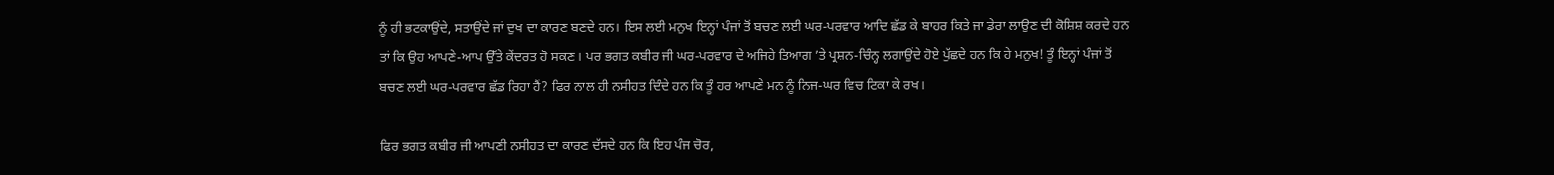ਨੂੰ ਹੀ ਭਟਕਾਉਂਦੇ, ਸਤਾਉਂਦੇ ਜਾਂ ਦੁਖ ਦਾ ਕਾਰਣ ਬਣਦੇ ਹਨ। ਇਸ ਲਈ ਮਨੁਖ ਇਨ੍ਹਾਂ ਪੰਜਾਂ ਤੋਂ ਬਚਣ ਲਈ ਘਰ-ਪਰਵਾਰ ਆਦਿ ਛੱਡ ਕੇ ਬਾਹਰ ਕਿਤੇ ਜਾ ਡੇਰਾ ਲਾਉਣ ਦੀ ਕੋਸ਼ਿਸ਼ ਕਰਦੇ ਹਨ ਤਾਂ ਕਿ ਉਹ ਆਪਣੇ-ਆਪ ਉੱਤੇ ਕੇਂਦਰਤ ਹੋ ਸਕਣ। ਪਰ ਭਗਤ ਕਬੀਰ ਜੀ ਘਰ-ਪਰਵਾਰ ਦੇ ਅਜਿਹੇ ਤਿਆਗ ’ਤੇ ਪ੍ਰਸ਼ਨ-ਚਿੰਨ੍ਹ ਲਗਾਉਂਦੇ ਹੋਏ ਪੁੱਛਦੇ ਹਨ ਕਿ ਹੇ ਮਨੁਖ! ਤੂੰ ਇਨ੍ਹਾਂ ਪੰਜਾਂ ਤੋਂ ਬਚਣ ਲਈ ਘਰ-ਪਰਵਾਰ ਛੱਡ ਰਿਹਾ ਹੈਂ? ਫਿਰ ਨਾਲ ਹੀ ਨਸੀਹਤ ਦਿੰਦੇ ਹਨ ਕਿ ਤੂੰ ਹਰ ਆਪਣੇ ਮਨ ਨੂੰ ਨਿਜ-ਘਰ ਵਿਚ ਟਿਕਾ ਕੇ ਰਖ।

ਫਿਰ ਭਗਤ ਕਬੀਰ ਜੀ ਆਪਣੀ ਨਸੀਹਤ ਦਾ ਕਾਰਣ ਦੱਸਦੇ ਹਨ ਕਿ ਇਹ ਪੰਜ ਚੋਰ,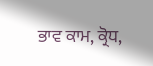ਭਾਵ ਕਾਮ, ਕ੍ਰੋਧ,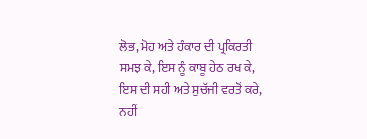ਲੋਭ, ਮੋਹ ਅਤੇ ਹੰਕਾਰ ਦੀ ਪ੍ਰਕਿਰਤੀ ਸਮਝ ਕੇ, ਇਸ ਨੂੰ ਕਾਬੂ ਹੇਠ ਰਖ ਕੇ, ਇਸ ਦੀ ਸਹੀ ਅਤੇ ਸੁਚੱਜੀ ਵਰਤੋਂ ਕਰੇ, ਨਹੀਂ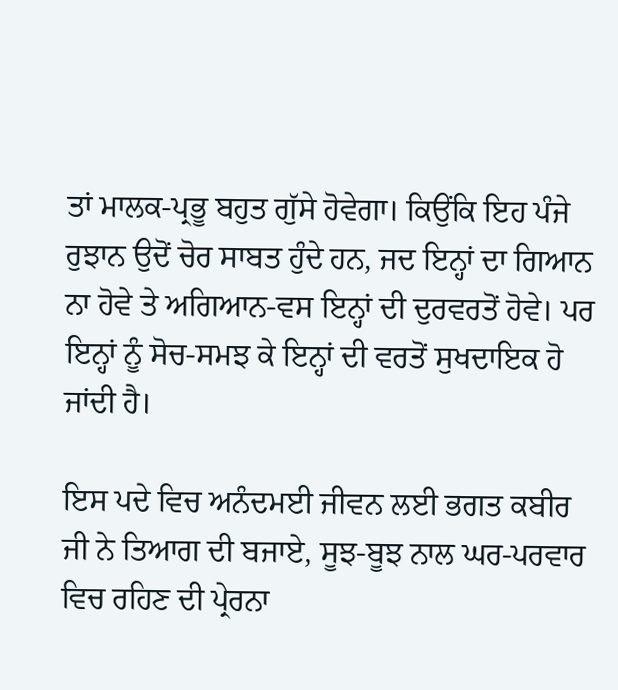ਤਾਂ ਮਾਲਕ-ਪ੍ਰਭੂ ਬਹੁਤ ਗੁੱਸੇ ਹੋਵੇਗਾ। ਕਿਉਂਕਿ ਇਹ ਪੰਜੇ ਰੁਝਾਨ ਉਦੋਂ ਚੋਰ ਸਾਬਤ ਹੁੰਦੇ ਹਨ, ਜਦ ਇਨ੍ਹਾਂ ਦਾ ਗਿਆਨ ਨਾ ਹੋਵੇ ਤੇ ਅਗਿਆਨ-ਵਸ ਇਨ੍ਹਾਂ ਦੀ ਦੁਰਵਰਤੋਂ ਹੋਵੇ। ਪਰ ਇਨ੍ਹਾਂ ਨੂੰ ਸੋਚ-ਸਮਝ ਕੇ ਇਨ੍ਹਾਂ ਦੀ ਵਰਤੋਂ ਸੁਖਦਾਇਕ ਹੋ ਜਾਂਦੀ ਹੈ।

ਇਸ ਪਦੇ ਵਿਚ ਅਨੰਦਮਈ ਜੀਵਨ ਲਈ ਭਗਤ ਕਬੀਰ ਜੀ ਨੇ ਤਿਆਗ ਦੀ ਬਜਾਏ, ਸੂਝ-ਬੂਝ ਨਾਲ ਘਰ-ਪਰਵਾਰ ਵਿਚ ਰਹਿਣ ਦੀ ਪ੍ਰੇਰਨਾ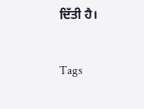ਦਿੱਤੀ ਹੈ।

Tags